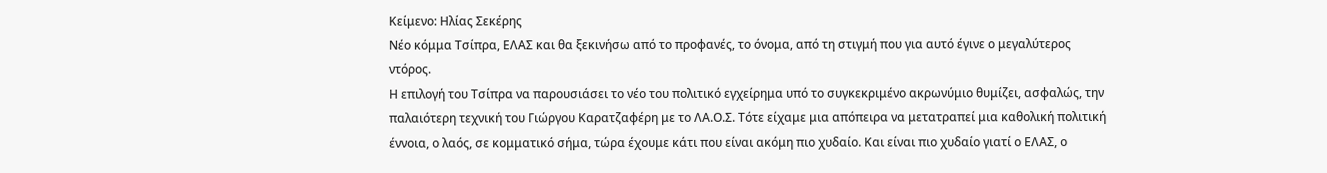Κείμενο: Ηλίας Σεκέρης
Νέο κόμμα Τσίπρα, ΕΛΑΣ και θα ξεκινήσω από το προφανές, το όνομα, από τη στιγμή που για αυτό έγινε ο μεγαλύτερος ντόρος.
Η επιλογή του Τσίπρα να παρουσιάσει το νέο του πολιτικό εγχείρημα υπό το συγκεκριμένο ακρωνύμιο θυμίζει, ασφαλώς, την παλαιότερη τεχνική του Γιώργου Καρατζαφέρη με το ΛΑ.Ο.Σ. Τότε είχαμε μια απόπειρα να μετατραπεί μια καθολική πολιτική έννοια, ο λαός, σε κομματικό σήμα, τώρα έχουμε κάτι που είναι ακόμη πιο χυδαίο. Και είναι πιο χυδαίο γιατί ο ΕΛΑΣ, ο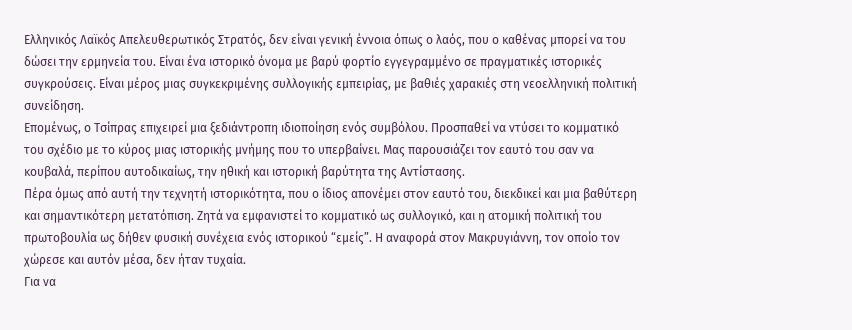Ελληνικός Λαϊκός Απελευθερωτικός Στρατός, δεν είναι γενική έννοια όπως ο λαός, που ο καθένας μπορεί να του δώσει την ερμηνεία του. Είναι ένα ιστορικό όνομα με βαρύ φορτίο εγγεγραμμένο σε πραγματικές ιστορικές συγκρούσεις. Είναι μέρος μιας συγκεκριμένης συλλογικής εμπειρίας, με βαθιές χαρακιές στη νεοελληνική πολιτική συνείδηση.
Επομένως, ο Τσίπρας επιχειρεί μια ξεδιάντροπη ιδιοποίηση ενός συμβόλου. Προσπαθεί να ντύσει το κομματικό του σχέδιο με το κύρος μιας ιστορικής μνήμης που το υπερβαίνει. Μας παρουσιάζει τον εαυτό του σαν να κουβαλά, περίπου αυτοδικαίως, την ηθική και ιστορική βαρύτητα της Αντίστασης.
Πέρα όμως από αυτή την τεχνητή ιστορικότητα, που ο ίδιος απονέμει στον εαυτό του, διεκδικεί και μια βαθύτερη και σημαντικότερη μετατόπιση. Ζητά να εμφανιστεί το κομματικό ως συλλογικό, και η ατομική πολιτική του πρωτοβουλία ως δήθεν φυσική συνέχεια ενός ιστορικού “εμείς”. Η αναφορά στον Μακρυγιάννη, τον οποίο τον χώρεσε και αυτόν μέσα, δεν ήταν τυχαία.
Για να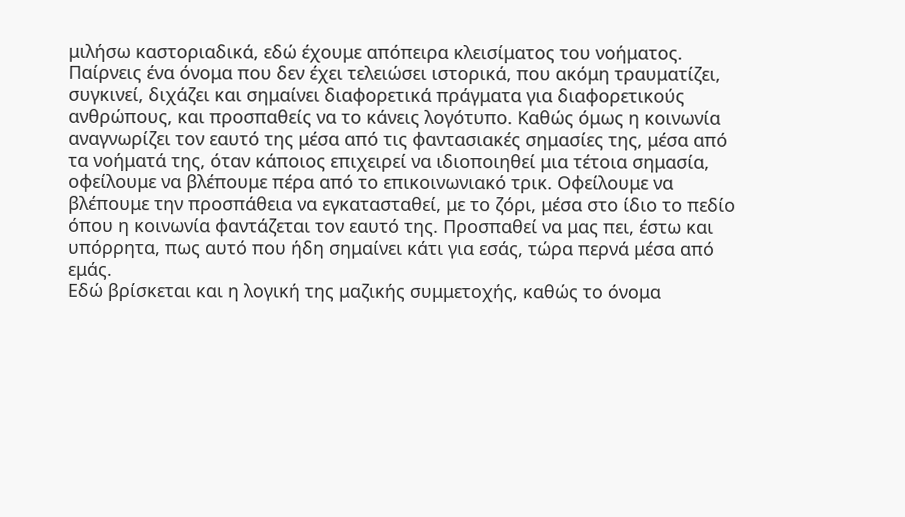μιλήσω καστοριαδικά, εδώ έχουμε απόπειρα κλεισίματος του νοήματος. Παίρνεις ένα όνομα που δεν έχει τελειώσει ιστορικά, που ακόμη τραυματίζει, συγκινεί, διχάζει και σημαίνει διαφορετικά πράγματα για διαφορετικούς ανθρώπους, και προσπαθείς να το κάνεις λογότυπο. Καθώς όμως η κοινωνία αναγνωρίζει τον εαυτό της μέσα από τις φαντασιακές σημασίες της, μέσα από τα νοήματά της, όταν κάποιος επιχειρεί να ιδιοποιηθεί μια τέτοια σημασία, οφείλουμε να βλέπουμε πέρα από το επικοινωνιακό τρικ. Οφείλουμε να βλέπουμε την προσπάθεια να εγκατασταθεί, με το ζόρι, μέσα στο ίδιο το πεδίο όπου η κοινωνία φαντάζεται τον εαυτό της. Προσπαθεί να μας πει, έστω και υπόρρητα, πως αυτό που ήδη σημαίνει κάτι για εσάς, τώρα περνά μέσα από εμάς.
Εδώ βρίσκεται και η λογική της μαζικής συμμετοχής, καθώς το όνομα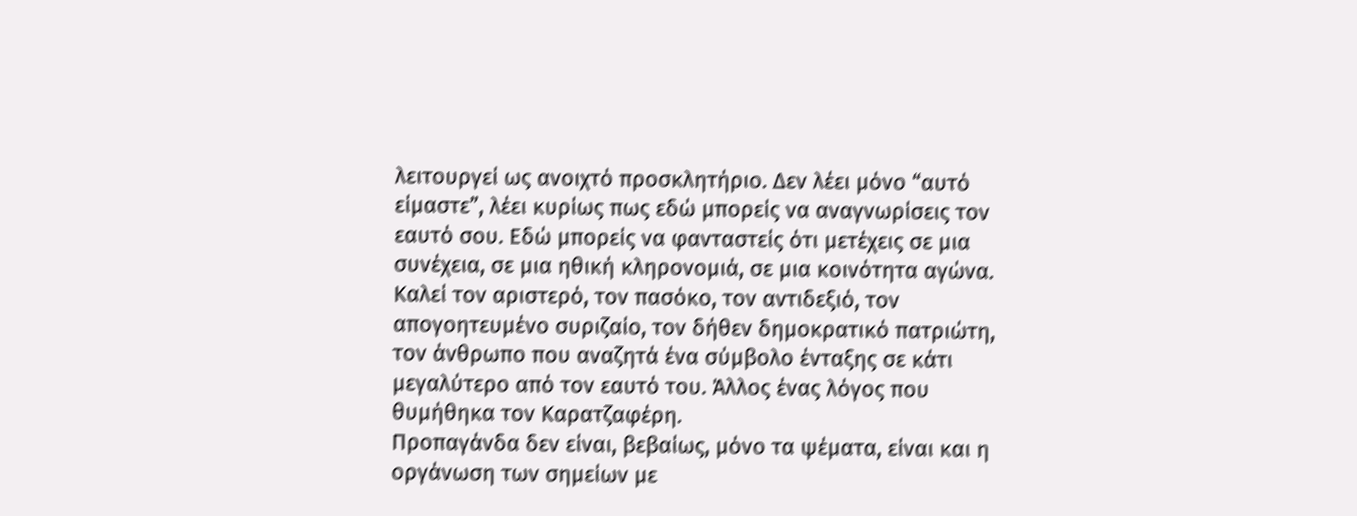λειτουργεί ως ανοιχτό προσκλητήριο. Δεν λέει μόνο “αυτό είμαστε”, λέει κυρίως πως εδώ μπορείς να αναγνωρίσεις τον εαυτό σου. Εδώ μπορείς να φανταστείς ότι μετέχεις σε μια συνέχεια, σε μια ηθική κληρονομιά, σε μια κοινότητα αγώνα. Καλεί τον αριστερό, τον πασόκο, τον αντιδεξιό, τον απογοητευμένο συριζαίο, τον δήθεν δημοκρατικό πατριώτη, τον άνθρωπο που αναζητά ένα σύμβολο ένταξης σε κάτι μεγαλύτερο από τον εαυτό του. Άλλος ένας λόγος που θυμήθηκα τον Καρατζαφέρη.
Προπαγάνδα δεν είναι, βεβαίως, μόνο τα ψέματα, είναι και η οργάνωση των σημείων με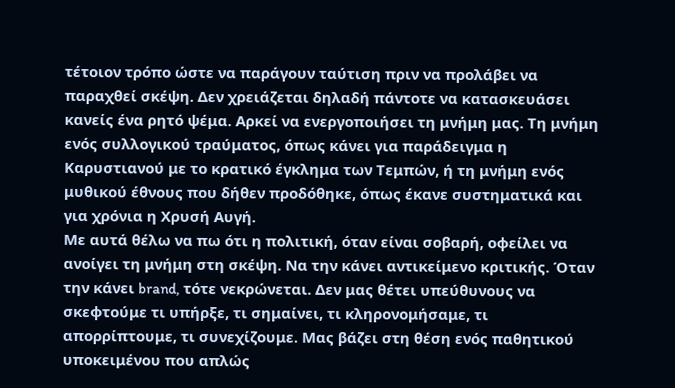τέτοιον τρόπο ώστε να παράγουν ταύτιση πριν να προλάβει να παραχθεί σκέψη. Δεν χρειάζεται δηλαδή πάντοτε να κατασκευάσει κανείς ένα ρητό ψέμα. Αρκεί να ενεργοποιήσει τη μνήμη μας. Τη μνήμη ενός συλλογικού τραύματος, όπως κάνει για παράδειγμα η Καρυστιανού με το κρατικό έγκλημα των Τεμπών, ή τη μνήμη ενός μυθικού έθνους που δήθεν προδόθηκε, όπως έκανε συστηματικά και για χρόνια η Χρυσή Αυγή.
Με αυτά θέλω να πω ότι η πολιτική, όταν είναι σοβαρή, οφείλει να ανοίγει τη μνήμη στη σκέψη. Να την κάνει αντικείμενο κριτικής. Όταν την κάνει brand, τότε νεκρώνεται. Δεν μας θέτει υπεύθυνους να σκεφτούμε τι υπήρξε, τι σημαίνει, τι κληρονομήσαμε, τι απορρίπτουμε, τι συνεχίζουμε. Μας βάζει στη θέση ενός παθητικού υποκειμένου που απλώς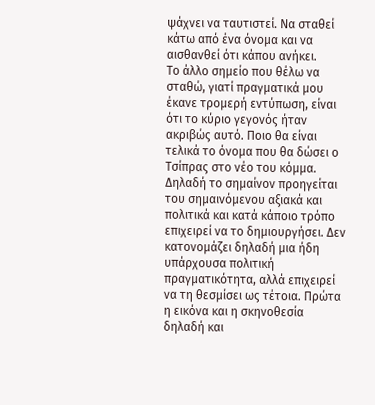ψάχνει να ταυτιστεί. Να σταθεί κάτω από ένα όνομα και να αισθανθεί ότι κάπου ανήκει.
Το άλλο σημείο που θέλω να σταθώ, γιατί πραγματικά μου έκανε τρομερή εντύπωση, είναι ότι το κύριο γεγονός ήταν ακριβώς αυτό. Ποιο θα είναι τελικά το όνομα που θα δώσει ο Τσίπρας στο νέο του κόμμα. Δηλαδή το σημαίνον προηγείται του σημαινόμενου αξιακά και πολιτικά και κατά κάποιο τρόπο επιχειρεί να το δημιουργήσει. Δεν κατονομάζει δηλαδή μια ήδη υπάρχουσα πολιτική πραγματικότητα, αλλά επιχειρεί να τη θεσμίσει ως τέτοια. Πρώτα η εικόνα και η σκηνοθεσία δηλαδή και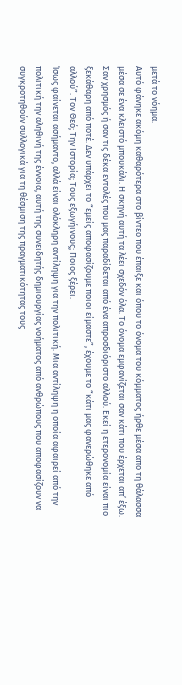μετά το νόημα.
Αυτό φάνηκε ακόμη καθαρότερα στο βίντεο που έπαιξε και όπου το όνομα του κόμματος ήρθε μέσα απο τη θάλασσα μέσα σε ένα κλειστό μπουκάλι. Η σκηνή αυτή τα λέει σχεδόν όλα. Το όνομα εμφανίζεται σαν κάτι που έρχεται απ’ έξω. Σαν χρησμός ή σαν τις δέκα εντολές που μας παραδίδεται από ένα απροσδιόριστο αλλού. Εκεί η ετερονομία είναι πιο ξεκάθαρη από ποτέ. Δεν υπάρχει το “εμείς αποφασίζουμε ποιοι είμαστε”, έχουμε το “κάτι μας φανερώθηκε από αλλού”. Τον Θεό; Την Ιστορία; Τους εξωγήινους; Ποιος ξέρει.
Ίσως φαίνεται ασήμαντο, αλλά είναι ολόκληρη αντίληψη για την πολιτική. Μια αντίληψη η οποία αφαιρεί από την πολιτική την αληθινή της έννοια, αυτή της συνειδητής δημιουργίας νοήματος από ανθρώπους που αποφασίζουν να συγκροτηθούν συλλογικά για τη θέσμιση της πραγματικότητας τους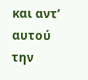και αντ’ αυτού την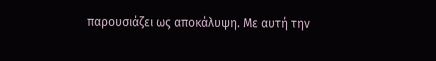παρουσιάζει ως αποκάλυψη. Με αυτή την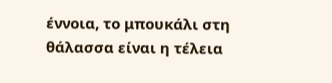έννοια, το μπουκάλι στη θάλασσα είναι η τέλεια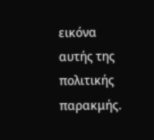εικόνα αυτής της πολιτικής παρακμής.